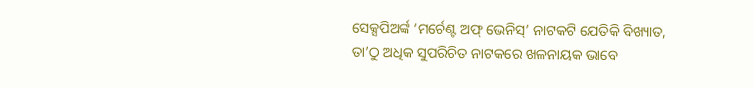ସେକ୍ସପିଅର୍ଙ୍କ ‘ମର୍ଚେଣ୍ଟ ଅଫ୍ ଭେନିସ୍’ ନାଟକଟି ଯେତିକି ବିଖ୍ୟାତ, ତା’ଠୁ ଅଧିକ ସୁପରିଚିତ ନାଟକରେ ଖଳନାୟକ ଭାବେ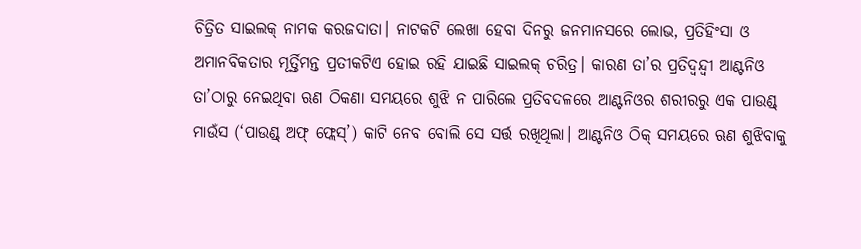ଚିତ୍ରିତ ସାଇଲକ୍ ନାମକ କରଜଦାତା। ନାଟକଟି ଲେଖା ହେବା ଦିନରୁ ଜନମାନସରେ ଲୋଭ, ପ୍ରତିହିଂସା ଓ ଅମାନବିକତାର ମୂର୍ତ୍ତିମନ୍ତ ପ୍ରତୀକଟିଏ ହୋଇ ରହି ଯାଇଛି ସାଇଲକ୍ ଚରିତ୍ର। କାରଣ ତା’ର ପ୍ରତିଦ୍ୱନ୍ଦ୍ୱୀ ଆଣ୍ଟନିଓ ତା’ଠାରୁ ନେଇଥିବା ଋଣ ଠିକଣା ସମୟରେ ଶୁଝି ନ ପାରିଲେ ପ୍ରତିବଦଳରେ ଆଣ୍ଟନିଓର ଶରୀରରୁ ଏକ ପାଉଣ୍ଡ୍ ମାଉଁସ (‘ପାଉଣ୍ଡ୍ ଅଫ୍ ଫ୍ଲେସ୍’) କାଟି ନେବ ବୋଲି ସେ ସର୍ତ୍ତ ରଖିଥିଲା। ଆଣ୍ଟନିଓ ଠିକ୍ ସମୟରେ ଋଣ ଶୁଝିବାକୁ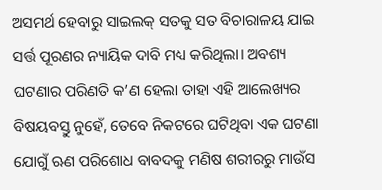ଅସମର୍ଥ ହେବାରୁ ସାଇଲକ୍ ସତକୁ ସତ ବିଚାରାଳୟ ଯାଇ ସର୍ତ୍ତ ପୂରଣର ନ୍ୟାୟିକ ଦାବି ମଧ୍ୟ କରିଥିଲା। ଅବଶ୍ୟ ଘଟଣାର ପରିଣତି କ’ଣ ହେଲା ତାହା ଏହି ଆଲେଖ୍ୟର ବିଷୟବସ୍ତୁ ନୁହେଁ, ତେବେ ନିକଟରେ ଘଟିଥିବା ଏକ ଘଟଣା ଯୋଗୁଁ ଋଣ ପରିଶୋଧ ବାବଦକୁ ମଣିଷ ଶରୀରରୁ ମାଉଁସ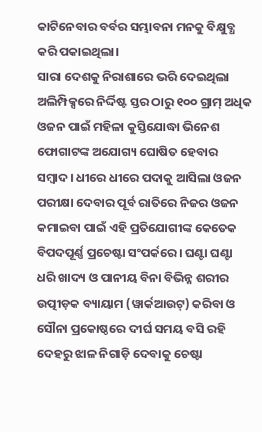କାଟିନେବାର ବର୍ବର ସମ୍ଭାବନା ମନକୁ ବିକ୍ଷୁବ୍ଧ କରି ପକାଇଥିଲା।
ସାରା ଦେଶକୁ ନିରାଶାରେ ଭରି ଦେଇଥିଲା ଅଲିମ୍ପିକ୍ସରେ ନିର୍ଦ୍ଦିଷ୍ଟ ସ୍ତର ଠାରୁ ୧୦୦ ଗ୍ରାମ୍ ଅଧିକ ଓଜନ ପାଇଁ ମହିଳା କୁସ୍ତିଯୋଦ୍ଧା ଭିନେଶ ଫୋଗାଟଙ୍କ ଅଯୋଗ୍ୟ ଘୋଷିତ ହେବାର ସମ୍ବାଦ। ଧୀରେ ଧୀରେ ପଦାକୁ ଆସିଲା ଓଜନ ପରୀକ୍ଷା ଦେବାର ପୂର୍ବ ରାତିରେ ନିଜର ଓଜନ କମାଇବା ପାଇଁ ଏହି ପ୍ରତିଯୋଗୀଙ୍କ କେତେକ ବିପଦପୂର୍ଣ୍ଣ ପ୍ରଚେଷ୍ଟା ସଂପର୍କରେ। ଘଣ୍ଟା ଘଣ୍ଟା ଧରି ଖାଦ୍ୟ ଓ ପାନୀୟ ବିନା ବିଭିନ୍ନ ଶରୀର ଉତ୍ପୀଡ଼କ ବ୍ୟାୟାମ (ୱାର୍କଆଉଟ୍) କରିବା ଓ ସୌନା ପ୍ରକୋଷ୍ଠରେ ଦୀର୍ଘ ସମୟ ବସି ରହି ଦେହରୁ ଝାଳ ନିଗାଡ଼ି ଦେବାକୁ ଚେଷ୍ଟା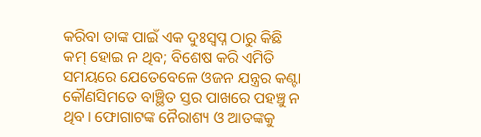କରିବା ତାଙ୍କ ପାଇଁ ଏକ ଦୁଃସ୍ୱପ୍ନ ଠାରୁ କିଛି କମ୍ ହୋଇ ନ ଥିବ; ବିଶେଷ କରି ଏମିତି ସମୟରେ ଯେତେବେଳେ ଓଜନ ଯନ୍ତ୍ରର କଣ୍ଟା କୌଣସିମତେ ବାଞ୍ଛିତ ସ୍ତର ପାଖରେ ପହଞ୍ଚୁ ନ ଥିବ। ଫୋଗାଟଙ୍କ ନୈରାଶ୍ୟ ଓ ଆତଙ୍କକୁ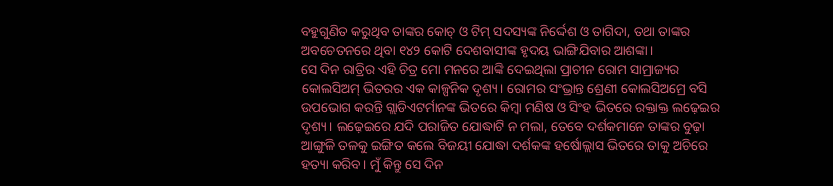ବହୁଗୁଣିତ କରୁଥିବ ତାଙ୍କର କୋଚ୍ ଓ ଟିମ୍ ସଦସ୍ୟଙ୍କ ନିର୍ଦ୍ଦେଶ ଓ ତାଗିଦା, ତଥା ତାଙ୍କର ଅବଚେତନରେ ଥିବା ୧୪୨ କୋଟି ଦେଶବାସୀଙ୍କ ହୃଦୟ ଭାଙ୍ଗିଯିବାର ଆଶଙ୍କା।
ସେ ଦିନ ରାତ୍ରିର ଏହି ଚିତ୍ର ମୋ ମନରେ ଆଙ୍କି ଦେଇଥିଲା ପ୍ରାଚୀନ ରୋମ ସାମ୍ରାଜ୍ୟର କୋଲସିଅମ୍ ଭିତରର ଏକ କାଳ୍ପନିକ ଦୃଶ୍ୟ। ରୋମର ସଂଭ୍ରାନ୍ତ ଶ୍ରେଣୀ କୋଲସିଅମ୍ରେ ବସି ଉପଭୋଗ କରନ୍ତି ଗ୍ଲାଡିଏଟର୍ମାନଙ୍କ ଭିତରେ କିମ୍ବା ମଣିଷ ଓ ସିଂହ ଭିତରେ ରକ୍ତାକ୍ତ ଲଢ଼େଇର ଦୃଶ୍ୟ। ଲଢ଼େଇରେ ଯଦି ପରାଜିତ ଯୋଦ୍ଧାଟି ନ ମଲା, ତେବେ ଦର୍ଶକମାନେ ତାଙ୍କର ବୁଢ଼ା ଆଙ୍ଗୁଳି ତଳକୁ ଇଙ୍ଗିତ କଲେ ବିଜୟୀ ଯୋଦ୍ଧା ଦର୍ଶକଙ୍କ ହର୍ଷୋଲ୍ଲାସ ଭିତରେ ତାକୁ ଅଚିରେ ହତ୍ୟା କରିବ। ମୁଁ କିନ୍ତୁ ସେ ଦିନ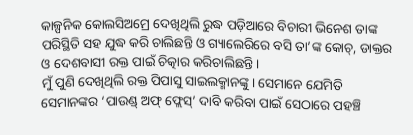କାଳ୍ପନିକ କୋଲସିଅମ୍ରେ ଦେଖିଥିଲି ରୁଦ୍ଧ ପଡ଼ିଆରେ ବିଚାରୀ ଭିନେଶ ତାଙ୍କ ପରିସ୍ଥିତି ସହ ଯୁଦ୍ଧ କରି ଚାଲିଛନ୍ତି ଓ ଗ୍ୟାଲେରିରେ ବସି ତା’ଙ୍କ କୋଚ୍, ଡାକ୍ତର ଓ ଦେଶବାସୀ ରକ୍ତ ପାଇଁ ଚିତ୍କାର କରିଚାଲିଛନ୍ତି।
ମୁଁ ପୁଣି ଦେଖିଥିଲି ରକ୍ତ ପିପାସୁ ସାଇଲକ୍ମାନଙ୍କୁ। ସେମାନେ ଯେମିତି ସେମାନଙ୍କର ‘ପାଉଣ୍ଡ୍ ଅଫ୍ ଫ୍ଲେସ୍’ ଦାବି କରିବା ପାଇଁ ସେଠାରେ ପହଞ୍ଚି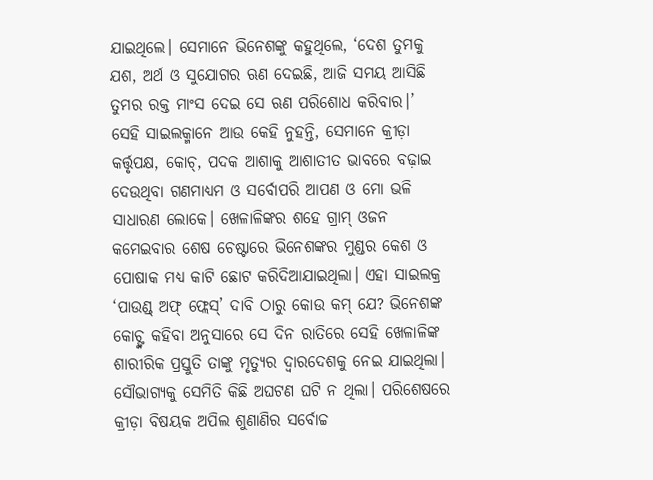ଯାଇଥିଲେ। ସେମାନେ ଭିନେଶଙ୍କୁ କହୁଥିଲେ, ‘ଦେଶ ତୁମକୁ ଯଶ, ଅର୍ଥ ଓ ସୁଯୋଗର ଋଣ ଦେଇଛି, ଆଜି ସମୟ ଆସିଛି ତୁମର ରକ୍ତ ମାଂସ ଦେଇ ସେ ଋଣ ପରିଶୋଧ କରିବାର।’ ସେହି ସାଇଲକ୍ମାନେ ଆଉ କେହି ନୁହନ୍ତି, ସେମାନେ କ୍ରୀଡ଼ା କର୍ତ୍ତୃପକ୍ଷ, କୋଚ୍, ପଦକ ଆଶାକୁ ଆଶାତୀତ ଭାବରେ ବଢ଼ାଇ ଦେଉଥିବା ଗଣମାଧ୍ୟମ ଓ ସର୍ବୋପରି ଆପଣ ଓ ମୋ ଭଳି ସାଧାରଣ ଲୋକେ। ଖେଳାଳିଙ୍କର ଶହେ ଗ୍ରାମ୍ ଓଜନ କମେଇବାର ଶେଷ ଚେଷ୍ଟାରେ ଭିନେଶଙ୍କର ମୁଣ୍ଡର କେଶ ଓ ପୋଷାକ ମଧ୍ୟ କାଟି ଛୋଟ କରିଦିଆଯାଇଥିଲା। ଏହା ସାଇଲକ୍ର ‘ପାଉଣ୍ଡ୍ ଅଫ୍ ଫ୍ଲେସ୍’ ଦାବି ଠାରୁ କୋଉ କମ୍ ଯେ? ଭିନେଶଙ୍କ କୋଚ୍ଙ୍କ କହିବା ଅନୁସାରେ ସେ ଦିନ ରାତିରେ ସେହି ଖେଳାଳିଙ୍କ ଶାରୀରିକ ପ୍ରସ୍ତୁତି ତାଙ୍କୁ ମୃତ୍ୟୁର ଦ୍ୱାରଦେଶକୁ ନେଇ ଯାଇଥିଲା। ସୌଭାଗ୍ୟକୁ ସେମିତି କିଛି ଅଘଟଣ ଘଟି ନ ଥିଲା। ପରିଶେଷରେ କ୍ରୀଡ଼ା ବିଷୟକ ଅପିଲ ଶୁଣାଣିର ସର୍ବୋଚ୍ଚ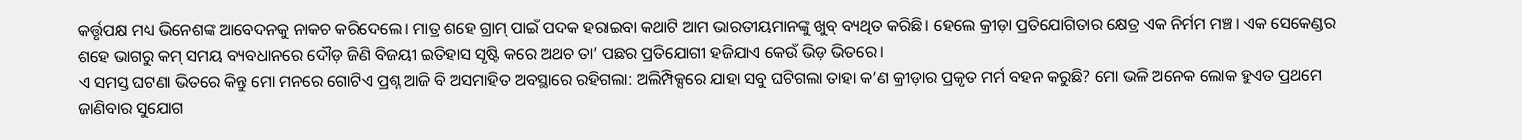କର୍ତ୍ତୃପକ୍ଷ ମଧ୍ୟ ଭିନେଶଙ୍କ ଆବେଦନକୁ ନାକଚ କରିଦେଲେ। ମାତ୍ର ଶହେ ଗ୍ରାମ୍ ପାଇଁ ପଦକ ହରାଇବା କଥାଟି ଆମ ଭାରତୀୟମାନଙ୍କୁ ଖୁବ୍ ବ୍ୟଥିତ କରିଛି। ହେଲେ କ୍ରୀଡ଼ା ପ୍ରତିଯୋଗିତାର କ୍ଷେତ୍ର ଏକ ନିର୍ମମ ମଞ୍ଚ। ଏକ ସେକେଣ୍ଡର ଶହେ ଭାଗରୁ କମ୍ ସମୟ ବ୍ୟବଧାନରେ ଦୌଡ଼ ଜିଣି ବିଜୟୀ ଇତିହାସ ସୃଷ୍ଟି କରେ ଅଥଚ ତା’ ପଛର ପ୍ରତିଯୋଗୀ ହଜିଯାଏ କେଉଁ ଭିଡ଼ ଭିତରେ।
ଏ ସମସ୍ତ ଘଟଣା ଭିତରେ କିନ୍ତୁ ମୋ ମନରେ ଗୋଟିଏ ପ୍ରଶ୍ନ ଆଜି ବି ଅସମାହିତ ଅବସ୍ଥାରେ ରହିଗଲା: ଅଲିମ୍ପିକ୍ସରେ ଯାହା ସବୁ ଘଟିଗଲା ତାହା କ’ଣ କ୍ରୀଡ଼ାର ପ୍ରକୃତ ମର୍ମ ବହନ କରୁଛି? ମୋ ଭଳି ଅନେକ ଲୋକ ହୁଏତ ପ୍ରଥମେ ଜାଣିବାର ସୁଯୋଗ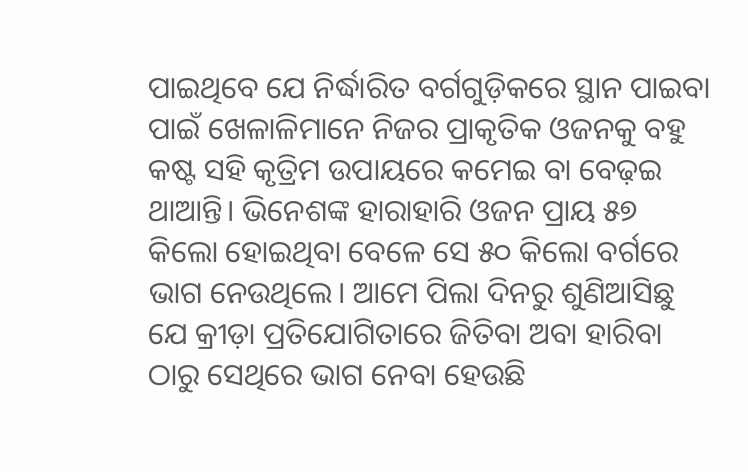ପାଇଥିବେ ଯେ ନିର୍ଦ୍ଧାରିତ ବର୍ଗଗୁଡ଼ିକରେ ସ୍ଥାନ ପାଇବା ପାଇଁ ଖେଳାଳିମାନେ ନିଜର ପ୍ରାକୃତିକ ଓଜନକୁ ବହୁ କଷ୍ଟ ସହି କୃତ୍ରିମ ଉପାୟରେ କମେଇ ବା ବେଢ଼ଇ ଥାଆନ୍ତି। ଭିନେଶଙ୍କ ହାରାହାରି ଓଜନ ପ୍ରାୟ ୫୭ କିଲୋ ହୋଇଥିବା ବେଳେ ସେ ୫୦ କିଲୋ ବର୍ଗରେ ଭାଗ ନେଉଥିଲେ। ଆମେ ପିଲା ଦିନରୁ ଶୁଣିଆସିଛୁ ଯେ କ୍ରୀଡ଼ା ପ୍ରତିଯୋଗିତାରେ ଜିତିବା ଅବା ହାରିବା ଠାରୁ ସେଥିରେ ଭାଗ ନେବା ହେଉଛି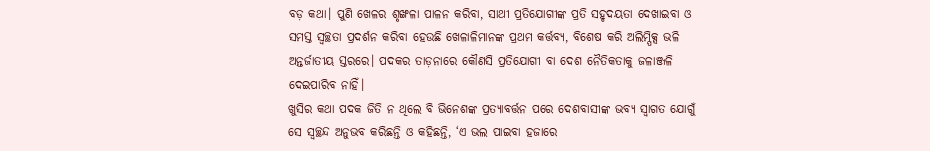ବଡ଼ କଥା। ପୁଣି ଖେଳର ଶୃଙ୍ଖଳା ପାଳନ କରିବା, ସାଥୀ ପ୍ରତିଯୋଗୀଙ୍କ ପ୍ରତି ସହୃଦୟତା ଦେଖାଇବା ଓ ସମସ୍ତ ସ୍ୱଚ୍ଛତା ପ୍ରଦର୍ଶନ କରିବା ହେଉଛି ଖେଳାଳିମାନଙ୍କ ପ୍ରଥମ କର୍ତ୍ତବ୍ୟ, ବିଶେଷ କରି ଅଲିମ୍ପିକ୍ସ ଭଳି ଅନ୍ତର୍ଜାତୀୟ ସ୍ତରରେ। ପଦକର ତାଡ଼ନାରେ କୌଣସି ପ୍ରତିଯୋଗୀ ବା ଦେଶ ନୈତିକତାକୁ ଜଳାଞ୍ଜଳି ଦେଇପାରିବ ନାହିଁ।
ଖୁସିର କଥା ପଦକ ଜିତି ନ ଥିଲେ ବି ଭିନେଶଙ୍କ ପ୍ରତ୍ୟାବର୍ତ୍ତନ ପରେ ଦେଶବାସୀଙ୍କ ଭବ୍ୟ ସ୍ୱାଗତ ଯୋଗୁଁ ସେ ସ୍ୱଚ୍ଛନ୍ଦ ଅନୁଭବ କରିଛନ୍ତି ଓ କହିଛନ୍ତି, ‘ଏ ଭଲ ପାଇବା ହଜାରେ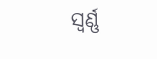ସ୍ୱର୍ଣ୍ଣ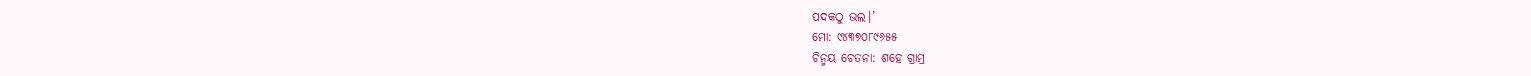ପଦକଠୁ ଭଲ।’
ମୋ: ୯୪୩୭୦୮୯୬୫୫
ଚିନ୍ମୟ ଚେତନା: ଶହେ ଗ୍ରାମ୍ର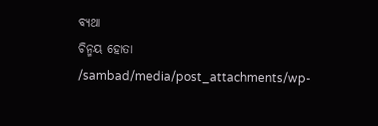ବ୍ୟଥା
ଚିନ୍ମୟ ହୋତା
/sambad/media/post_attachments/wp-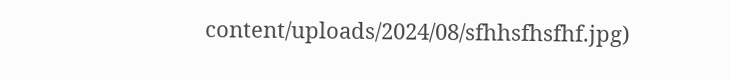content/uploads/2024/08/sfhhsfhsfhf.jpg)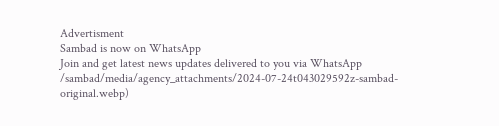Advertisment
Sambad is now on WhatsApp
Join and get latest news updates delivered to you via WhatsApp
/sambad/media/agency_attachments/2024-07-24t043029592z-sambad-original.webp)